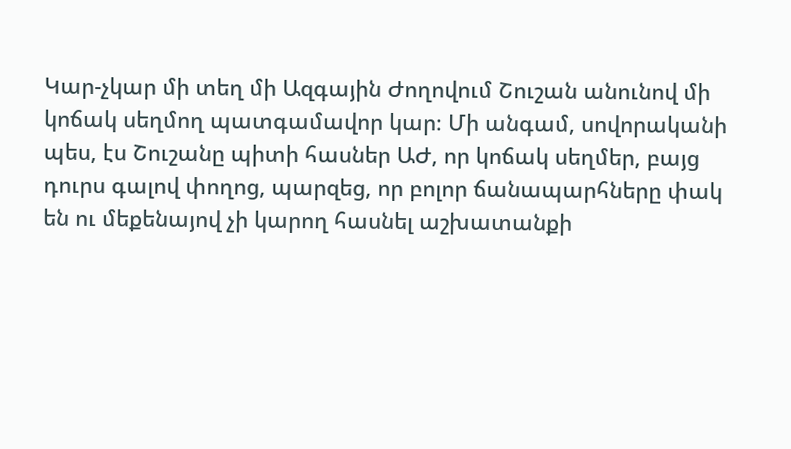Կար-չկար մի տեղ մի Ազգային Ժողովում Շուշան անունով մի կոճակ սեղմող պատգամավոր կար։ Մի անգամ, սովորականի պես, էս Շուշանը պիտի հասներ ԱԺ, որ կոճակ սեղմեր, բայց դուրս գալով փողոց, պարզեց, որ բոլոր ճանապարհները փակ են ու մեքենայով չի կարող հասնել աշխատանքի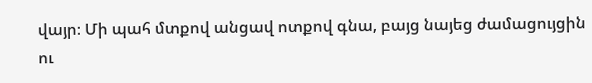վայր։ Մի պահ մտքով անցավ ոտքով գնա, բայց նայեց ժամացույցին ու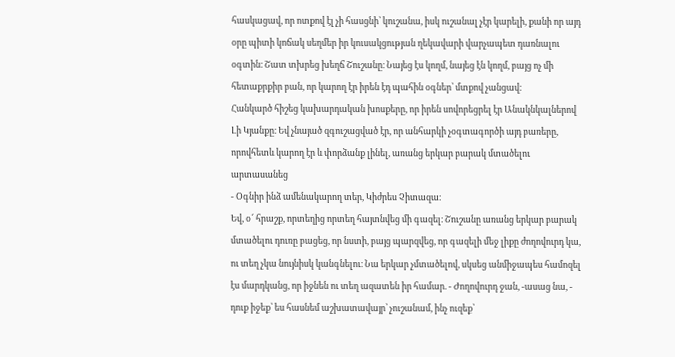հասկացավ, որ ոտքով էլ չի հասցնի՝ կուշանա, իսկ ուշանալ չէր կարելի, քանի որ այդ օրը պիտի կոճակ սեղմեր իր կուսակցության ղեկավարի վարչապետ դառնալու օգտին։ Շատ տխրեց խեղճ Շուշանը։ Նայեց էս կողմ, նայեց էն կողմ, բայց ոչ մի հետաքրքիր բան, որ կարող էր իրեն էդ պահին օգներ՝ մտքով չանցավ։
Հանկարծ հիշեց կախարդական խոսքերը, որ իրեն սովորեցրել էր Անակնկալներով Լի Կյանքը։ Եվ չնայած զգուշացված էր, որ անհարկի չօգտագործի այդ բառերը, որովհետև կարող էր և փորձանք լինել, առանց երկար բարակ մտածելու արտասանեց
- Օգնիր ինձ ամենակարող տեր, Կիժրես Չիտազա։
Եվ, օ՜ հրաշք, որտեղից որտեղ հայտնվեց մի գազել։ Շուշանը առանց երկար բարակ մտածելու դուռը բացեց, որ նստի, բայց պարզվեց, որ գազելի մեջ լիքը ժողովուրդ կա, ու տեղ չկա նույնիսկ կանգնելու։ Նա երկար չմտածելով, սկսեց անմիջապես համոզել էս մարդկանց, որ իջնեն ու տեղ ազատեն իր համար. - Ժողովուրդ ջան, -ասաց նա, - դուք իջեք՝ ես հասնեմ աշխատավայր՝ չուշանամ, ինչ ուզեք՝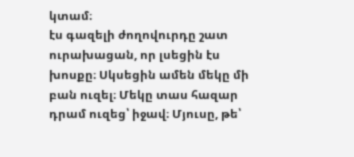կտամ։
էս գազելի ժողովուրդը շատ ուրախացան, որ լսեցին էս խոսքը։ Սկսեցին ամեն մեկը մի բան ուզել։ Մեկը տաս հազար դրամ ուզեց՝ իջավ։ Մյուսը, թե՝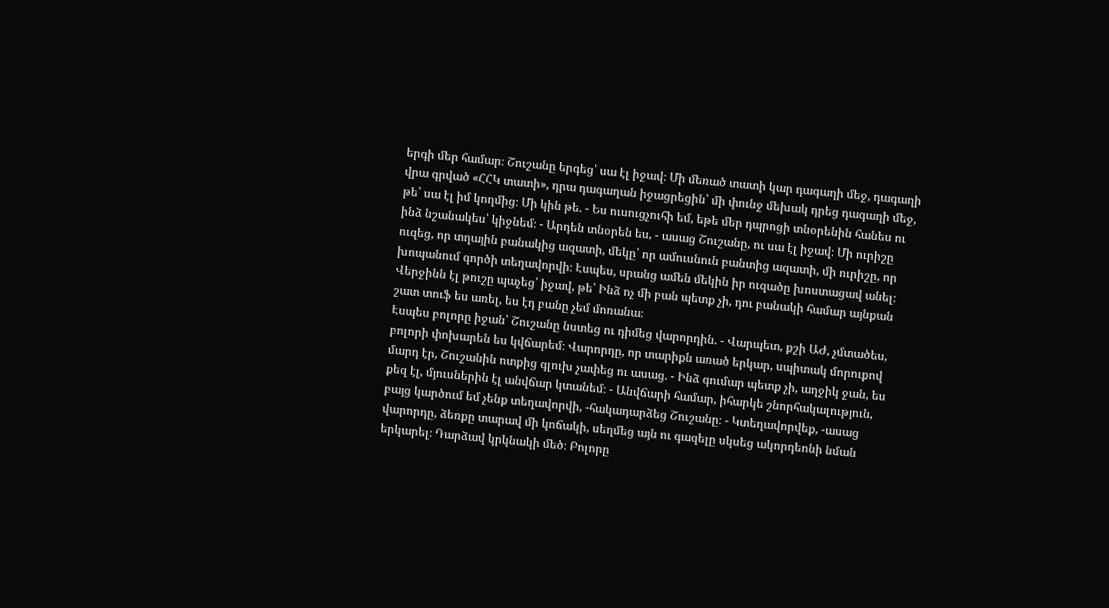երգի մեր համար։ Շուշանը երգեց՝ սա էլ իջավ։ Մի մեռած տատի կար դագաղի մեջ, դագաղի վրա գրված «ՀՀԿ տատի», դրա դագաղան իջացրեցին՝ մի փունջ մեխակ դրեց դագաղի մեջ, թե՝ սա էլ իմ կողմից։ Մի կին թե. - Ես ուսուցչուհի եմ, եթե մեր դպրոցի տնօրենին հանես ու ինձ նշանակես՝ կիջնեմ։ - Արդեն տնօրեն ես, - ասաց Շուշանը, ու սա էլ իջավ։ Մի ուրիշը ուզեց, որ տղային բանակից ազատի, մեկը՝ որ ամուսնուն բանտից ազատի, մի ուրիշը, որ խոպանում գործի տեղավորվի։ Էսպես, սրանց ամեն մեկին իր ուզածը խոստացավ անել։ Վերջինն էլ թուշը պաչեց՝ իջավ, թե՝ Ինձ ոչ մի բան պետք չի, դու բանակի համար այնքան շատ տուֆ ես առել, ես էդ բանը չեմ մոռանա։
Էսպես բոլորը իջան՝ Շուշանը նստեց ու դիմեց վարորդին. - Վարպետ, քշի ԱԺ, չմտածես, բոլորի փոխարեն ես կվճարեմ։ Վարորդը, որ տարիքն առած երկար, սպիտակ մորուքով մարդ էր, Շուշանին ոտքից գլուխ չափեց ու ասաց. - Ինձ գումար պետք չի, աղջիկ ջան, ես քեզ էլ, մյուսներին էլ անվճար կտանեմ։ - Անվճարի համար, իհարկե շնորհակալություն, բայց կարծում եմ չենք տեղավորվի, -հակադարձեց Շուշանը։ - Կտեղավորվեք, -ասաց վարորդը, ձեռքը տարավ մի կոճակի, սեղմեց այն ու գազելը սկսեց ակորդեոնի նման երկարել։ Դարձավ կրկնակի մեծ։ Բոլորը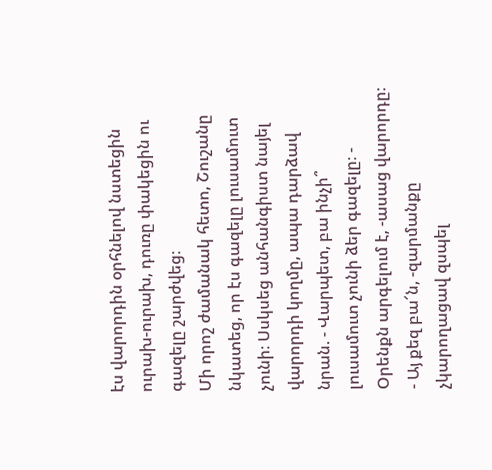էս վարորդին օրհնելով նստեցին ուրախ-ուրախ, դուռը փակեցին ու գազելը շարժվեց։
Մի որոշ ժամանակ հետո, Շուշանը նկատեց, որ էս գազելը լուսամուտ չունի։ Սսկսեց անհանգիստ նայել վարորդի կողմը, ապա դարձավ նրան. - Վարպետ, բա ինչի՞ լուսամուտ չունի ձեր գազելը։ - Օրենքն արգելում է, -ասաց վարորդը։ - Այ քեզ բա՜ն, -զարմանքը չկարողացավ զսպել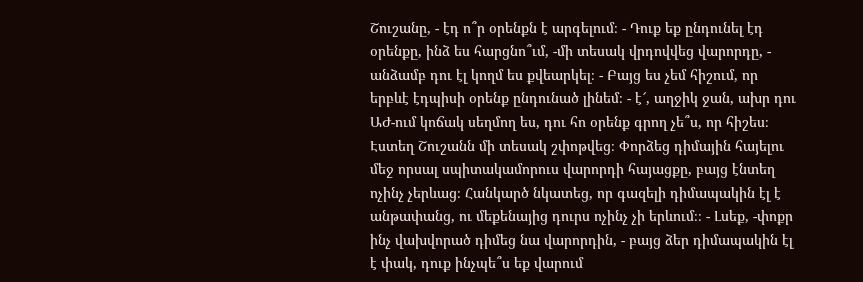Շուշանը, - էդ ո՞ր օրենքն է արգելում։ - Դուք եք ընդունել էդ օրենքը, ինձ ես հարցնո՞ւմ, -մի տեսակ վրդովվեց վարորդը, - անձամբ դու էլ կողմ ես քվեարկել։ - Բայց ես չեմ հիշում, որ երբևէ էդպիսի օրենք ընդունած լինեմ։ - է՜, աղջիկ ջան, ախր դու ԱԺ-ում կոճակ սեղմող ես, դու հո օրենք գրող չե՞ս, որ հիշես։
Էստեղ Շուշանն մի տեսակ շփոթվեց։ Փորձեց դիմային հայելու մեջ որսալ սպիտակամորուս վարորդի հայացքը, բայց էնտեղ ոչինչ չերևաց։ Հանկարծ նկատեց, որ գազելի դիմապակին էլ է անթափանց, ու մեքենայից դուրս ոչինչ չի երևում։։ - Լսեք, -փոքր ինչ վախվորած դիմեց նա վարորդին, - բայց ձեր դիմապակին էլ է փակ, դուք ինչպե՞ս եք վարում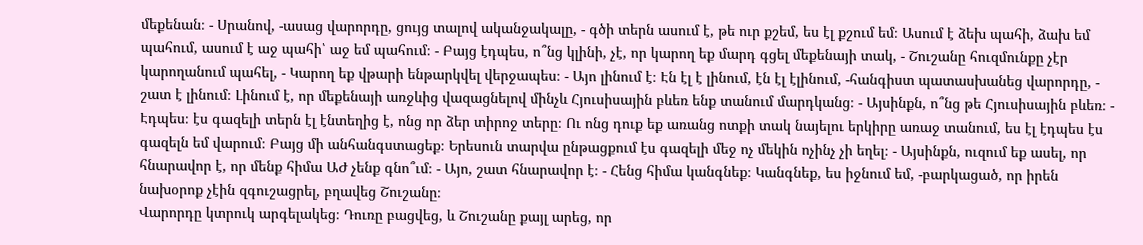մեքենան։ - Սրանով, -ասաց վարորդը, ցույց տալով ականջակալը, - գծի տերն ասում է, թե ուր քշեմ, ես էլ քշում եմ։ Ասում է ձեխ պահի, ձախ եմ պահում, ասում է աջ պահի՝ աջ եմ պահում։ - Բայց էդպես, ո՞նց կլինի, չէ, որ կարող եք մարդ գցել մեքենայի տակ, - Շուշանը հուզմունքը չէր կարողանում պահել, - Կարող եք վթարի ենթարկվել վերջապես։ - Այո լինում է։ Էն էլ է լինում, էն էլ էլինում, -հանգիստ պատասխանեց վարորդը, - շատ է լինում։ Լինում է, որ մեքենայի առջևից վազացնելով մինչև Հյուսիսային բևեռ ենք տանում մարդկանց։ - Այսինքն, ո՞նց թե Հյուսիսային բևեռ։ - Էդպես։ էս գազելի տերն էլ էնտեղից է, ոնց որ ձեր տիրոջ տերը։ Ու ոնց դուք եք առանց ոտքի տակ նայելու երկիրը առաջ տանում, ես էլ էդպես էս գազելն եմ վարում։ Բայց մի անհանգստացեք։ Երեսուն տարվա ընթացքում էս գազելի մեջ ոչ մեկին ոչինչ չի եղել։ - Այսինքն, ուզում եք ասել, որ հնարավոր է, որ մենք հիմա ԱԺ չենք գնո՞ւմ։ - Այո, շատ հնարավոր է։ - Հենց հիմա կանգնեք։ Կանգնեք, ես իջնում եմ, -բարկացած, որ իրեն նախօրոք չէին զգուշացրել, բղավեց Շուշանը։
Վարորդը կտրուկ արգելակեց։ Դուռը բացվեց, և Շուշանը քայլ արեց, որ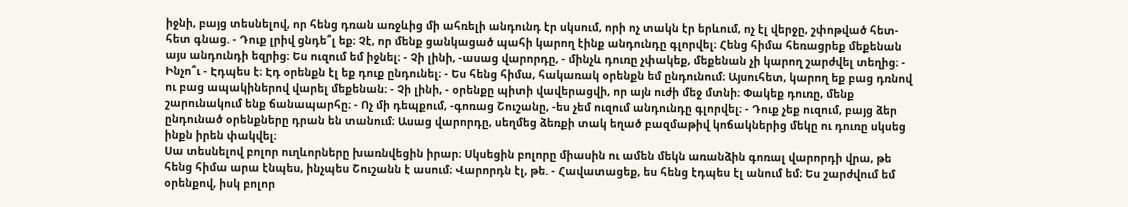իջնի, բայց տեսնելով, որ հենց դռան առջևից մի ահռելի անդունդ էր սկսում, որի ոչ տակն էր երևում, ոչ էլ վերջը, շփոթված հետ-հետ գնաց. - Դուք լրիվ ցնդե՞լ եք։ Չէ, որ մենք ցանկացած պահի կարող էինք անդունդը գլորվել։ Հենց հիմա հեռացրեք մեքենան այս անդունդի եզրից։ Ես ուզում եմ իջնել։ - Չի լինի, -ասաց վարորդը, - մինչև դուռը չփակեք, մեքենան չի կարող շարժվել տեղից։ - Ինչո՞ւ - Էդպես է։ Էդ օրենքն էլ եք դուք ընդունել։ - Ես հենց հիմա, հակառակ օրենքն եմ ընդունում։ Այսուհետ, կարող եք բաց դռնով ու բաց ապակիներով վարել մեքենան։ - Չի լինի, - օրենքը պիտի վավերացվի, որ այն ուժի մեջ մտնի։ Փակեք դուռը, մենք շարունակում ենք ճանապարհը։ - Ոչ մի դեպքում, -գոռաց Շուշանը, -ես չեմ ուզում անդունդը գլորվել։ - Դուք չեք ուզում, բայց ձեր ընդունած օրենքները դրան են տանում։ Ասաց վարորդը, սեղմեց ձեռքի տակ եղած բազմաթիվ կոճակներից մեկը ու դուռը սկսեց ինքն իրեն փակվել։
Սա տեսնելով բոլոր ուղևորները խառնվեցին իրար։ Սկսեցին բոլորը միասին ու ամեն մեկն առանձին գոռալ վարորդի վրա, թե հենց հիմա արա էնպես, ինչպես Շուշանն է ասում։ Վարորդն էլ, թե. - Հավատացեք, ես հենց էդպես էլ անում եմ։ Ես շարժվում եմ օրենքով, իսկ բոլոր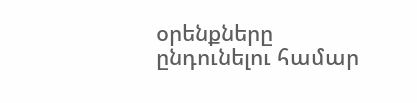օրենքները ընդունելու համար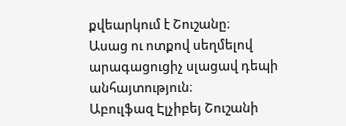քվեարկում է Շուշանը։
Ասաց ու ոտքով սեղմելով արագացուցիչ սլացավ դեպի անհայտություն։
Աբուլֆազ Էլչիբեյ Շուշանի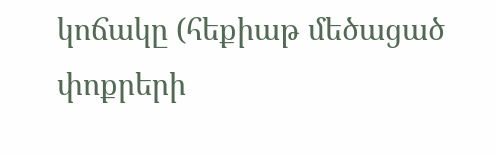կոճակը (հեքիաթ մեծացած փոքրերի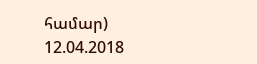համար)
12.04.2018